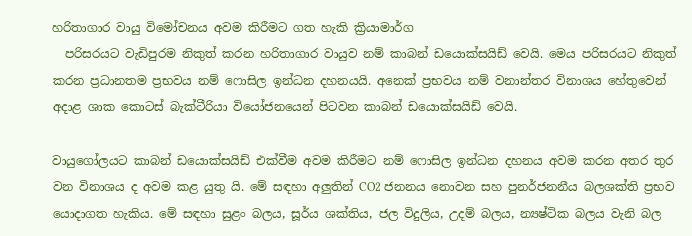හරිතාගාර වායු විමෝචනය අවම කිරීමට ගත හැකි ක්‍රියාමාර්ග
  පරිසරයට වැඩිපුරම නිකුත් කරන හරිතාගාර වායුව නම් කාබන් ඩයොක්සයිඩ් වෙයි. මෙය පරිසරයට නිකුත් කරන ප්‍රධානතම ප්‍රභවය නම් ෆොසිල ඉන්ධන දහනයයි. අනෙක් ප්‍රභවය නම් වනාන්තර විනාශය හේතුවෙන් අදාළ ශාක කොටස් බැක්ටීරියා වියෝජනයෙන් පිටවන කාබන් ඩයොක්සයිඩ් වෙයි.

වායුගෝලයට කාබන් ඩයොක්සයිඩ් එක්වීම අවම කිරීමට නම් ෆොසිල ඉන්ධන දහනය අවම කරන අතර තුර වන විනාශය ද අවම කළ යුතු යි. මේ සඳහා අලුතින් CO2 ජනනය නොවන සහ පුනර්ජනනීය බලශක්ති ප්‍රභව යොදාගත හැකිය. මේ සඳහා සුළං බලය, සූර්ය ශක්තිය, ජල විදුලිය, උදම් බලය, න්‍යෂ්ටික බලය වැනි බල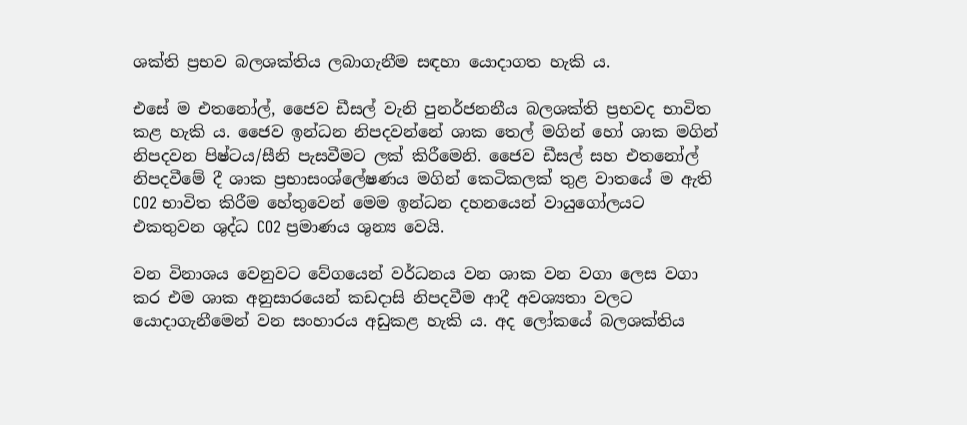ශක්ති ප්‍රභව බලශක්තිය ලබාගැනීම සඳහා යොදාගත හැකි ය.

එසේ ම එතනෝල්, ජෛව ඩීසල් වැනි පුනර්ජනනීය බලශක්ති ප්‍රභවද භාවිත කළ හැකි ය. ජෛව ඉන්ධන නිපදවන්නේ ශාක තෙල් මගින් හෝ ශාක මගින් නිපදවන පිෂ්ටය/සීනි පැසවීමට ලක් කිරීමෙනි. ජෛව ඩීසල් සහ එතනෝල් නිපදවීමේ දී ශාක ප්‍රභාසංශ්ලේෂණය මගින් කෙටිකලක් තුළ වාතයේ ම ඇති CO2 භාවිත කිරීම හේතුවෙන් මෙම ඉන්ධන දහනයෙන් වායුගෝලයට එකතුවන ශුද්ධ CO2 ප්‍රමාණය ශුන්‍ය වෙයි.

වන විනාශය වෙනුවට වේගයෙන් වර්ධනය වන ශාක වන වගා ලෙස වගා කර එම ශාක අනුසාරයෙන් කඩදාසි නිපදවීම ආදී අවශ්‍යතා වලට යොදාගැනීමෙන් වන සංහාරය අඩුකළ හැකි ය. අද ලෝකයේ බලශක්තිය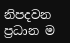නිපදවන ප්‍රධාන ම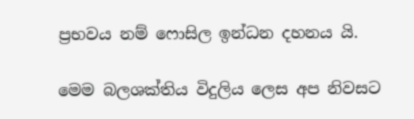ප්‍රභවය නම් ෆොසිල ඉන්ධන දහනය යි.

මෙම බලශක්තිය විදුලිය ලෙස අප නිවසට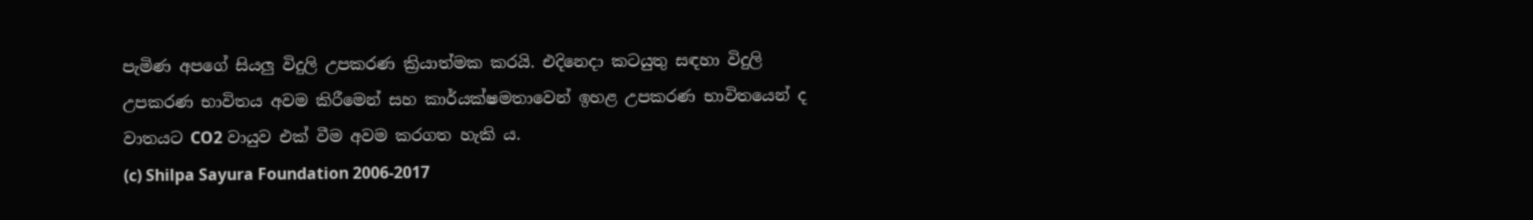පැමිණ අපගේ සියලු විදුලි උපකරණ ක්‍රියාත්මක කරයි. එදිනෙදා කටයුතු සඳහා විදුලි උපකරණ භාවිතය අවම කිරීමෙන් සහ කාර්යක්ෂමතාවෙන් ඉහළ උපකරණ භාවිතයෙන් ද වාතයට CO2 වායුව එක් වීම අවම කරගත හැකි ය.
(c) Shilpa Sayura Foundation 2006-2017